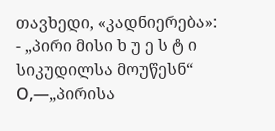თავხედი, «კადნიერება»:
- „პირი მისი ხ უ ე ს ტ ი სიკუდილსა მოუწესნ“ Ο,—„პირისა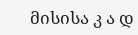მისისა კ ა დ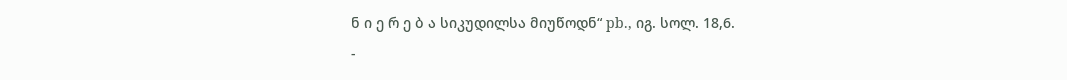ნ ი ე რ ე ბ ა სიკუდილსა მიუწოდნ“ pb., იგ. სოლ. 18,6.
-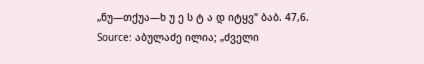„ნუ—თქუა—ხ უ ე ს ტ ა დ იტყვ“ ბაბ. 47,6.
Source: აბულაძე ილია; „ძველი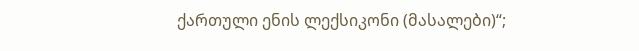ქართული ენის ლექსიკონი (მასალები)“;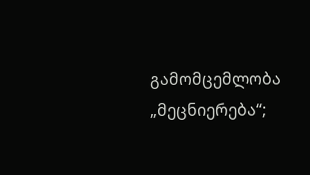გამომცემლობა „მეცნიერება“;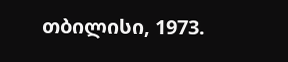თბილისი, 1973.